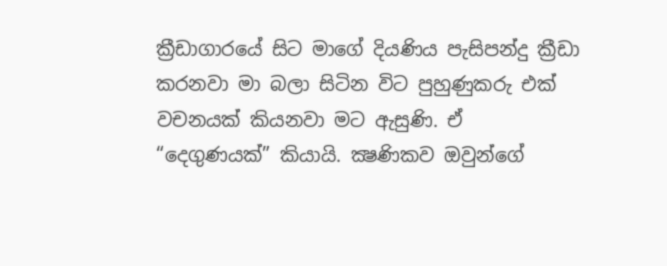ක්‍රීඩාගාරයේ සිට මාගේ දියණිය පැසිපන්දු ක්‍රීඩා කරනවා මා බලා සිටින විට පුහුණුකරු එක් වචනයක් කියනවා මට ඇසුණි. ඒ “දෙගුණයක්” කියායි. ක්‍ෂණිකව ඔවුන්ගේ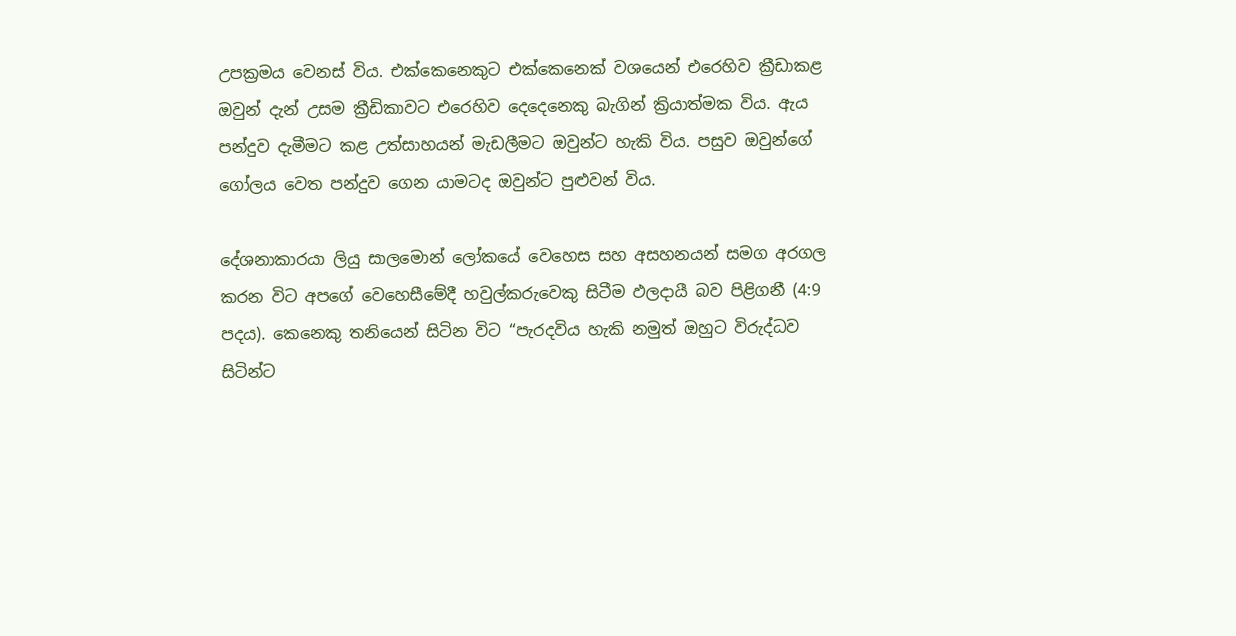උපක්‍රමය වෙනස් විය. එක්කෙනෙකුට එක්කෙනෙක් වශයෙන් එරෙහිව ක්‍රීඩාකළ ඔවුන් දැන් උසම ක්‍රීඩිකාවට එරෙහිව දෙදෙනෙකු බැගින් ක්‍රියාත්මක විය. ඇය පන්දුව දැමීමට කළ උත්සාහයන් මැඩලීමට ඔවුන්ට හැකි විය. පසුව ඔවුන්ගේ ගෝලය වෙත පන්දුව ගෙන යාමටද ඔවුන්ට පුළුවන් විය.

දේශනාකාරයා ලියු සාලමොන් ලෝකයේ වෙහෙස සහ අසහනයන් සමග අරගල කරන විට අපගේ වෙහෙසීමේදී හවුල්කරුවෙකු සිටීම ඵලදායී බව පිළිගනී (4:9 පදය). කෙනෙකු තනියෙන් සිටින විට “පැරදවිය හැකි නමුත් ඔහුට විරුද්ධව සිටින්ට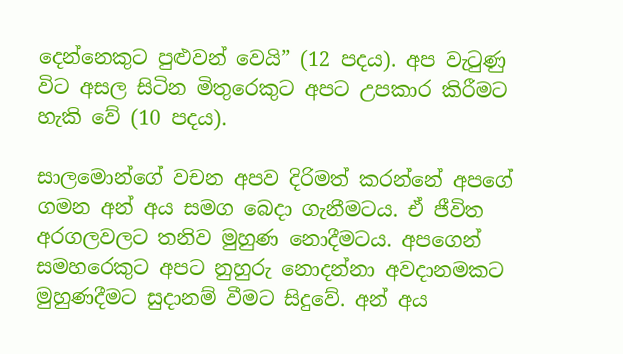දෙන්නෙකුට පුළුවන් වෙයි” (12 පදය). අප වැටුණු විට අසල සිටින මිතුරෙකුට අපට උපකාර කිරීමට හැකි වේ (10 පදය).

සාලමොන්ගේ වචන අපව දිරිමත් කරන්නේ අපගේ ගමන අන් අය සමග බෙදා ගැනීමටය. ඒ ජීවිත අරගලවලට තනිව මුහුණ නොදීමටය. අපගෙන් සමහරෙකුට අපට නුහුරු නොදන්නා අවදානමකට මුහුණදීමට සුදානම් වීමට සිදුවේ. අන් අය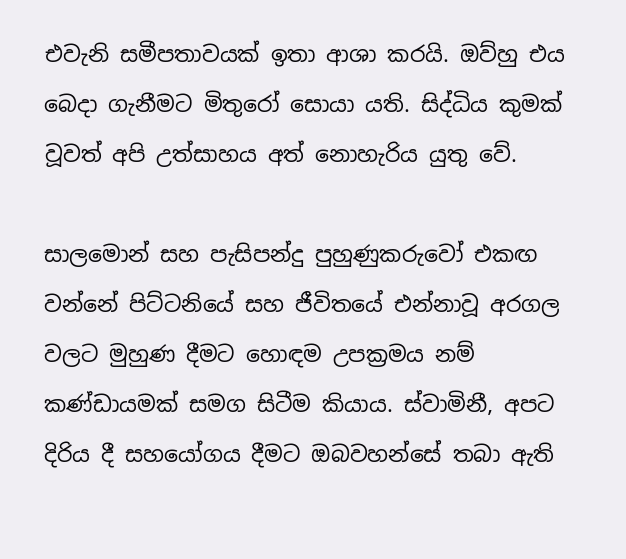එවැනි සමීපතාවයක් ඉතා ආශා කරයි. ඔව්හු එය බෙදා ගැනීමට මිතුරෝ සොයා යති. සිද්ධිය කුමක් වූවත් අපි උත්සාහය අත් නොහැරිය යුතු වේ.

සාලමොන් සහ පැසිපන්දු පුහුණුකරුවෝ එකඟ වන්නේ පිට්ටනියේ සහ ජීවිතයේ එන්නාවූ අරගල වලට මුහුණ දීමට හොඳම උපක්‍රමය නම් කණ්ඩායමක් සමග සිටීම කියාය. ස්වාමිනී, අපට දිරිය දී සහයෝගය දීමට ඔබවහන්සේ තබා ඇති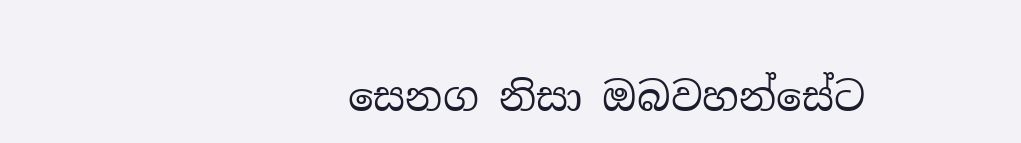සෙනග නිසා ඔබවහන්සේට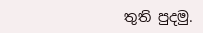තුති පුදමු.